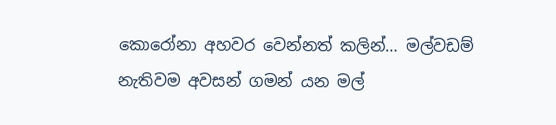කොරෝනා අහවර වෙන්නත් කලින්… මල්වඩම් නැතිවම අවසන් ගමන් යන මල්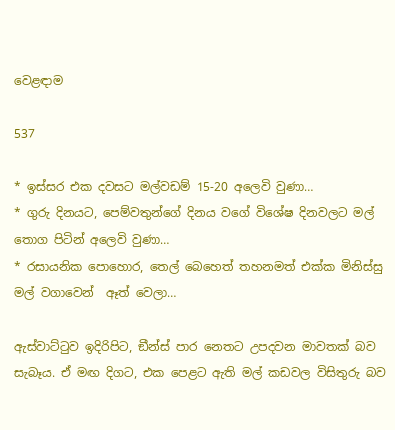වෙළඳාම

537

* ඉස්සර එක දවසට මල්වඩම් 15-20 අලෙවි වුණා…
* ගුරු දිනයට, පෙම්වතුන්ගේ දිනය වගේ විශේෂ දිනවලට මල් තොග පිටින් අලෙවි වුණා…
* රසායනික පොහොර, තෙල් බෙහෙත් තහනමත් එක්ක මිනිස්සු මල් වගාවෙන්  ඈත් වෙලා…

ඇස්වාට්ටුව ඉදිරිපිට, ඞීන්ස් පාර නෙතට උපදවන මාවතක් බව සැබෑය. ඒ මඟ දිගට, එක පෙළට ඇති මල් කඩවල විසිතුරු බව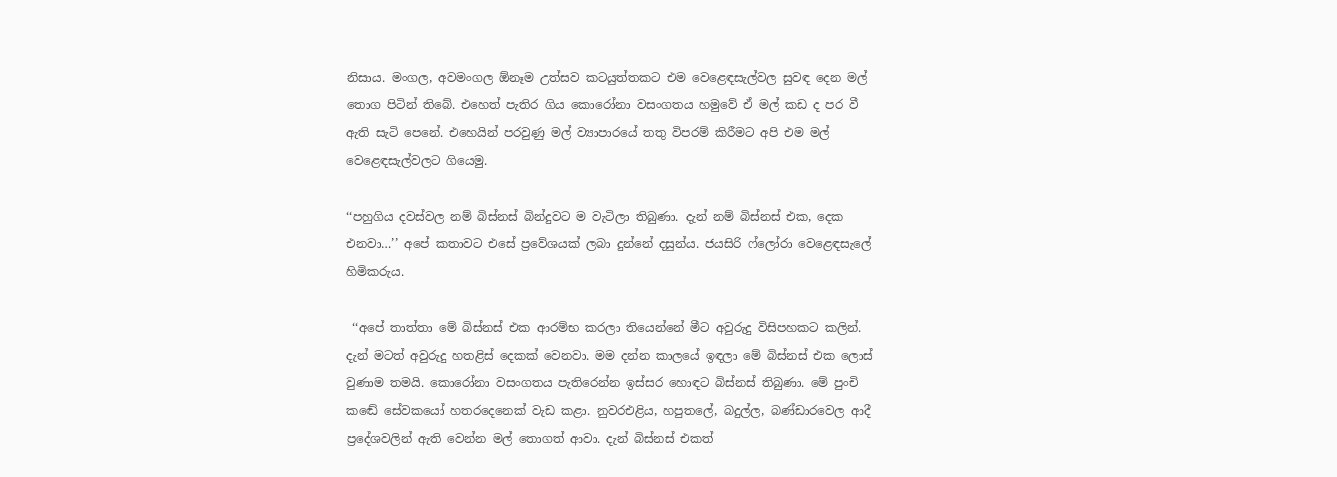නිසාය. මංගල, අවමංගල ඕනෑම උත්සව කටයුත්තකට එම වෙළෙඳසැල්වල සුවඳ දෙන මල් තොග පිටින් තිබේ. එහෙත් පැතිර ගිය කොරෝනා වසංගතය හමුවේ ඒ මල් කඩ ද පර වී ඇති සැටි පෙනේ. එහෙයින් පරවුණු මල් ව්‍යාපාරයේ තතු විපරම් කිරීමට අපි එම මල් වෙළෙඳසැල්වලට ගියෙමු.

‘‘පහුගිය දවස්වල නම් බිස්නස් බින්දුවට ම වැටිලා තිබුණා. දැන් නම් බිස්නස් එක, දෙක එනවා…’’ අපේ කතාවට එසේ ප්‍රවේශයක් ලබා දුන්නේ දසුන්ය. ජයසිරි ෆ්ලෝරා වෙළෙඳසැලේ හිමිකරුය.

 ‘‘අපේ තාත්තා මේ බිස්නස් එක ආරම්භ කරලා තියෙන්නේ මීට අවුරුදු විසිපහකට කලින්. දැන් මටත් අවුරුදු හතළිස් දෙකක් වෙනවා. මම දන්න කාලයේ ඉඳලා මේ බිස්නස් එක ලොස් වුණාම තමයි. කොරෝනා වසංගතය පැතිරෙන්න ඉස්සර හොඳට බිස්නස් තිබුණා. මේ පුංචි කඬේ සේවකයෝ හතරදෙනෙක් වැඩ කළා. නුවරඑළිය, හපුතලේ, බදුල්ල, බණ්ඩාරවෙල ආදී ප්‍රදේශවලින් ඇති වෙන්න මල් තොගත් ආවා. දැන් බිස්නස් එකත්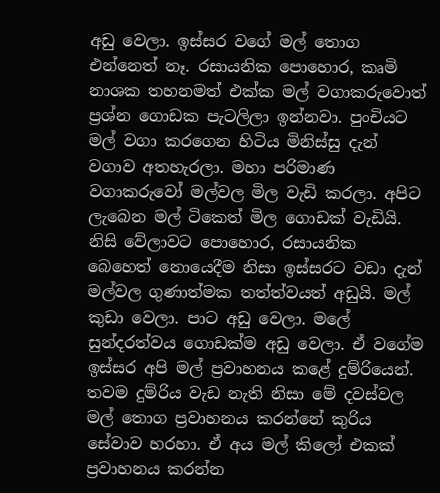අඩු වෙලා. ඉස්සර වගේ මල් තොග එන්නෙත් නෑ. රසායනික පොහොර, කෘමි නාශක තහනමත් එක්ක මල් වගාකරුවොත් ප්‍රශ්න ගොඩක පැටලිලා ඉන්නවා. පුංචියට මල් වගා කරගෙන හිටිය මිනිස්සු දැන් වගාව අතහැරලා. මහා පරිමාණ වගාකරුවෝ මල්වල මිල වැඩි කරලා. අපිට ලැබෙන මල් ටිකෙත් මිල ගොඩක් වැඩියි. නිසි වේලාවට පොහොර, රසායනික බෙහෙත් නොයෙදීම නිසා ඉස්සරට වඩා දැන් මල්වල ගුණාත්මක තත්ත්වයත් අඩුයි. මල් කුඩා වෙලා. පාට අඩු වෙලා. මලේ සුන්දරත්වය ගොඩක්ම අඩු වෙලා. ඒ වගේම ඉස්සර අපි මල් ප්‍රවාහනය කළේ දුම්රියෙන්. තවම දුම්රිය වැඩ නැති නිසා මේ දවස්වල මල් තොග ප්‍රවාහනය කරන්නේ කුරිය සේවාව හරහා. ඒ අය මල් කිලෝ එකක් ප්‍රවාහනය කරන්න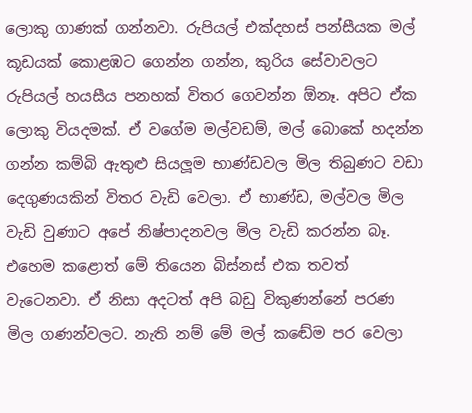ලොකු ගාණක් ගන්නවා. රුපියල් එක්දහස් පන්සීයක මල් කූඩයක් කොළඹට ගෙන්න ගන්න, කුරිය සේවාවලට රුපියල් හයසීය පනහක් විතර ගෙවන්න ඕනෑ. අපිට ඒක ලොකු වියදමක්. ඒ වගේම මල්වඩම්, මල් බොකේ හදන්න ගන්න කම්බි ඇතුළු සියලූම භාණ්ඩවල මිල තිබුණට වඩා දෙගුණයකින් විතර වැඩි වෙලා. ඒ භාණ්ඩ, මල්වල මිල වැඩි වුණාට අපේ නිෂ්පාදනවල මිල වැඩි කරන්න බෑ. එහෙම කළොත් මේ තියෙන බිස්නස් එක තවත් වැටෙනවා. ඒ නිසා අදටත් අපි බඩු විකුණන්නේ පරණ මිල ගණන්වලට. නැති නම් මේ මල් කඬේම පර වෙලා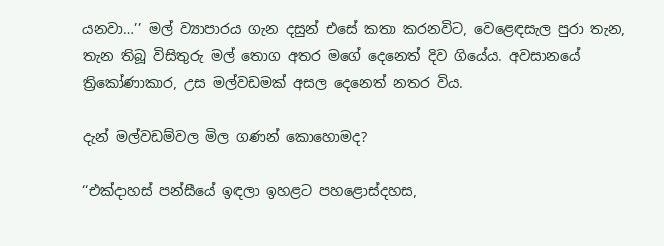යනවා…’’ මල් ව්‍යාපාරය ගැන දසුන් එසේ කතා කරනවිට, වෙළෙඳසැල පුරා තැන, තැන තිබූ විසිතුරු මල් තොග අතර මගේ දෙනෙත් දිව ගියේය. අවසානයේ ත්‍රිකෝණාකාර, උස මල්වඩමක් අසල දෙනෙත් නතර විය.

දැන් මල්වඩම්වල මිල ගණන් කොහොමද?

‘‘එක්දාහස් පන්සීයේ ඉඳලා ඉහළට පහළොස්දහස,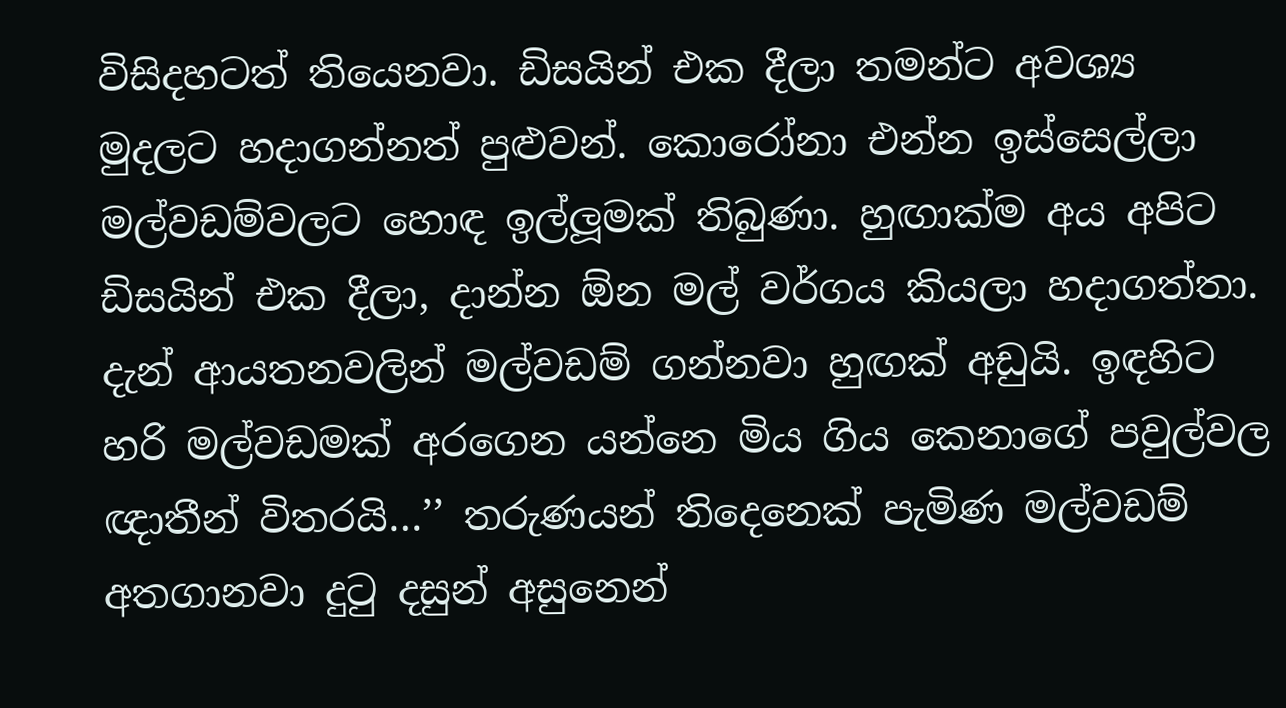විසිදහටත් තියෙනවා. ඩිසයින් එක දීලා තමන්ට අවශ්‍ය මුදලට හදාගන්නත් පුළුවන්. කොරෝනා එන්න ඉස්සෙල්ලා මල්වඩම්වලට හොඳ ඉල්ලූමක් තිබුණා. හුඟාක්ම අය අපිට ඩිසයින් එක දීලා, දාන්න ඕන මල් වර්ගය කියලා හදාගත්තා. දැන් ආයතනවලින් මල්වඩම් ගන්නවා හුඟක් අඩුයි. ඉඳහිට හරි මල්වඩමක් අරගෙන යන්නෙ මිය ගිය කෙනාගේ පවුල්වල ඥාතීන් විතරයි…’’ තරුණයන් තිදෙනෙක් පැමිණ මල්වඩම් අතගානවා දුටු දසුන් අසුනෙන්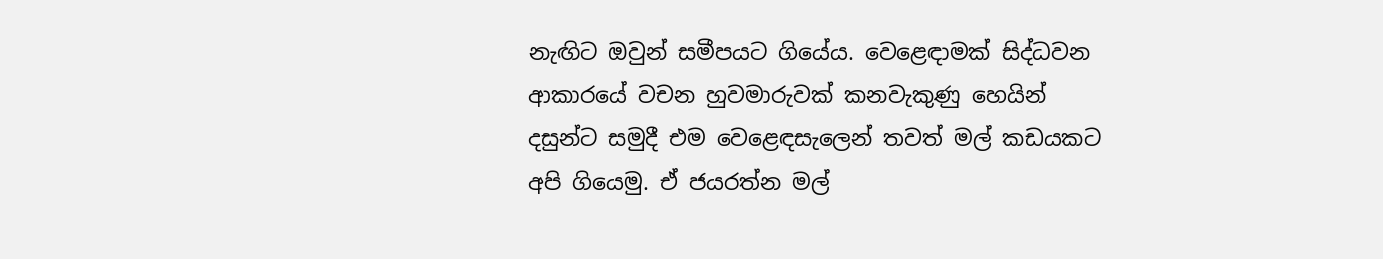නැඟිට ඔවුන් සමීපයට ගියේය. වෙළෙඳාමක් සිද්ධවන ආකාරයේ වචන හුවමාරුවක් කනවැකුණු හෙයින් දසුන්ට සමුදී එම වෙළෙඳසැලෙන් තවත් මල් කඩයකට අපි ගියෙමු. ඒ ජයරත්න මල්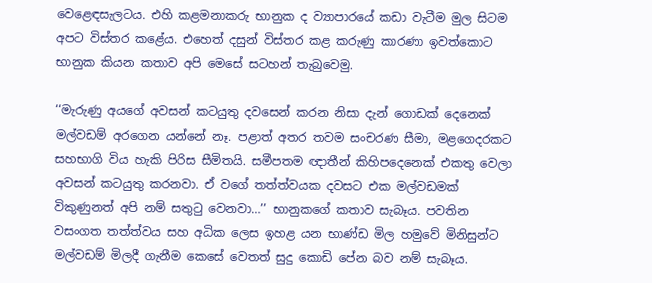වෙළෙඳසැලටය. එහි කළමනාකරු භානුක ද ව්‍යාපාරයේ කඩා වැටීම මුල සිටම අපට විස්තර කළේය. එහෙත් දසුන් විස්තර කළ කරුණු කාරණා ඉවත්කොට භානුක කියන කතාව අපි මෙසේ සටහන් තැබුවෙමු.

‘‘මැරුණු අයගේ අවසන් කටයුතු දවසෙන් කරන නිසා දැන් ගොඩක් දෙනෙක් මල්වඩම් අරගෙන යන්නේ නෑ. පළාත් අතර තවම සංචරණ සීමා, මළගෙදරකට සහභාගි විය හැකි පිරිස සීමිතයි. සමීපතම ඥාතීන් කිහිපදෙනෙක් එකතු වෙලා අවසන් කටයුතු කරනවා. ඒ වගේ තත්ත්වයක දවසට එක මල්වඩමක් විකුණුනත් අපි නම් සතුටු වෙනවා…’’ භානුකගේ කතාව සැබෑය. පවතින වසංගත තත්ත්වය සහ අධික ලෙස ඉහළ යන භාණ්ඩ මිල හමුවේ මිනිසුන්ට මල්වඩම් මිලදී ගැනීම කෙසේ වෙතත් සුදු කොඩි පේන බව නම් සැබෑය.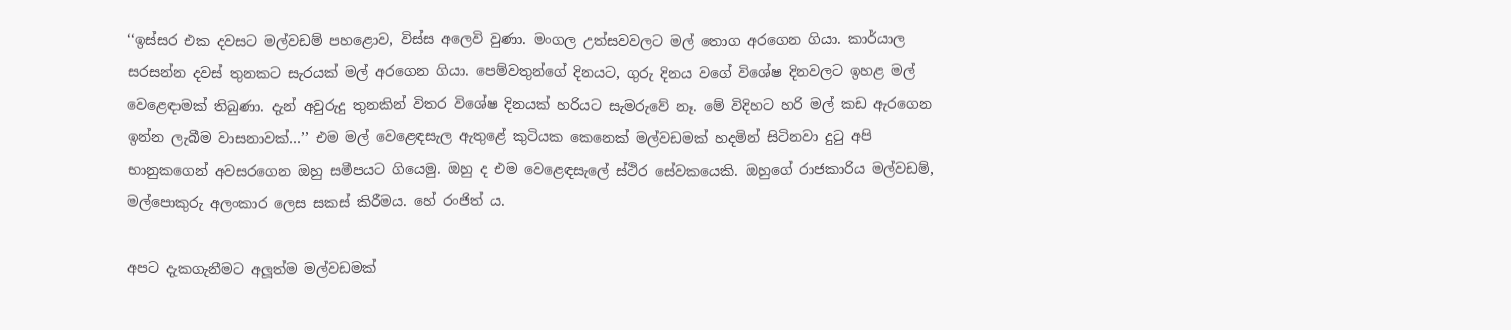‘‘ඉස්සර එක දවසට මල්වඩම් පහළොව, විස්ස අලෙවි වුණා. මංගල උත්සවවලට මල් තොග අරගෙන ගියා. කාර්යාල සරසන්න දවස් තුනකට සැරයක් මල් අරගෙන ගියා. පෙම්වතුන්ගේ දිනයට, ගුරු දිනය වගේ විශේෂ දිනවලට ඉහළ මල් වෙළෙඳාමක් තිබුණා. දැන් අවුරුදු තුනකින් විතර විශේෂ දිනයක් හරියට සැමරුවේ නෑ. මේ විදිහට හරි මල් කඩ ඇරගෙන ඉන්න ලැබීම වාසනාවක්…’’ එම මල් වෙළෙඳසැල ඇතුළේ කුටියක කෙනෙක් මල්වඩමක් හදමින් සිටිනවා දුටු අපි භානුකගෙන් අවසරගෙන ඔහු සමීපයට ගියෙමු. ඔහු ද එම වෙළෙඳසැලේ ස්ථිර සේවකයෙකි. ඔහුගේ රාජකාරිය මල්වඩම්, මල්පොකුරු අලංකාර ලෙස සකස් කිරීමය. හේ රංජිත් ය.

අපට දැකගැනීමට අලූත්ම මල්වඩමක්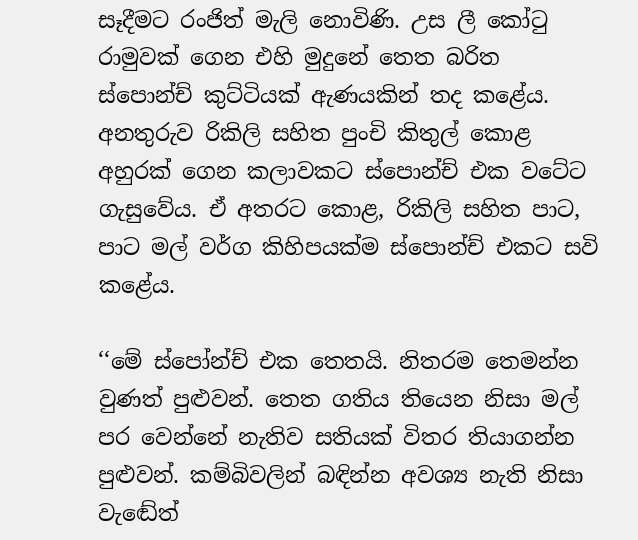සෑදීමට රංජිත් මැලි නොවිණි. උස ලී කෝටු රාමුවක් ගෙන එහි මුදුනේ තෙත බරිත ස්පොන්ච් කුට්ටියක් ඇණයකින් තද කළේය. අනතුරුව රිකිලි සහිත පුංචි කිතුල් කොළ අහුරක් ගෙන කලාවකට ස්පොන්ච් එක වටේට ගැසුවේය. ඒ අතරට කොළ, රිකිලි සහිත පාට, පාට මල් වර්ග කිහිපයක්ම ස්පොන්ච් එකට සවි කළේය.

‘‘මේ ස්පෝන්ච් එක තෙතයි. නිතරම තෙමන්න වුණත් පුළුවන්. තෙත ගතිය තියෙන නිසා මල් පර වෙන්නේ නැතිව සතියක් විතර තියාගන්න පුළුවන්. කම්බිවලින් බඳින්න අවශ්‍ය නැති නිසා වැඬේත්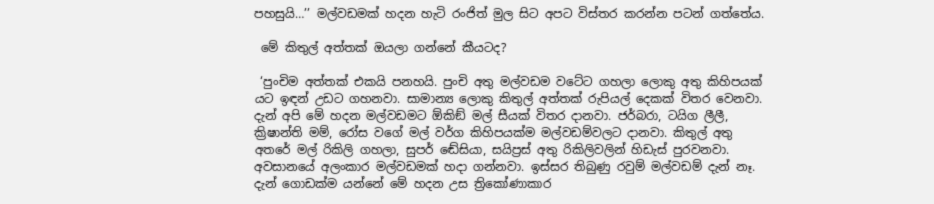පහසුයි…’’ මල්වඩමක් හදන හැටි රංජිත් මුල සිට අපට විස්තර කරන්න පටන් ගත්තේය.

 මේ කිතුල් අත්තක් ඔයලා ගන්නේ කීයටද?

 ‘පුංචිම අත්තක් එකයි පනහයි. පුංචි අතු මල්වඩම වටේට ගහලා ලොකු අතු කිහිපයක් යට ඉඳන් උඩට ගහනවා. සාමාන්‍ය ලොකු කිතුල් අත්තක් රුපියල් දෙකක් විතර වෙනවා. දැන් අපි මේ හදන මල්වඩමට ඕකිඞ් මල් සීයක් විතර දානවා. ජර්බරා, ටයිග ලීලී, ක්‍රිෂාන්ති මම්, රෝස වගේ මල් වර්ග කිහිපයක්ම මල්වඩම්වලට දානවා. කිතුල් අතු අතරේ මල් රිකිලි ගහලා, සුපර් ඬේසියා, සයිප්‍රස් අතු රිකිලිවලින් හිඩැස් පුරවනවා. අවසානයේ අලංකාර මල්වඩමක් හදා ගන්නවා. ඉස්සර තිබුණු රවුම් මල්වඩම් දැන් නෑ. දැන් ගොඩක්ම යන්නේ මේ හදන උස ත්‍රිකෝණාකාර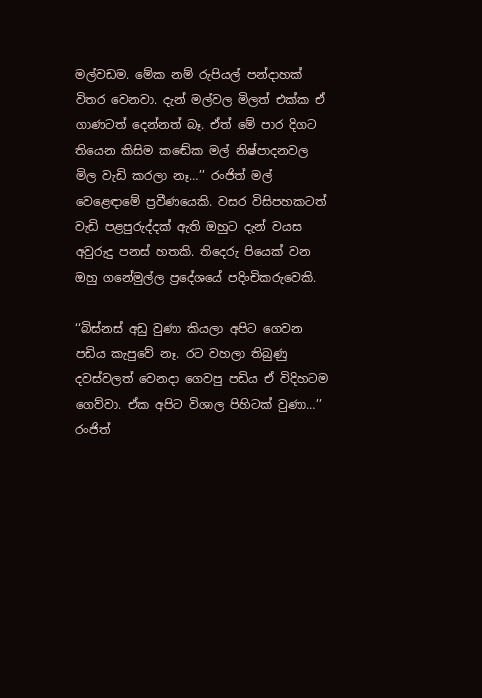මල්වඩම. මේක නම් රුපියල් පන්දාහක් විතර වෙනවා. දැන් මල්වල මිලත් එක්ක ඒ ගාණටත් දෙන්නත් බෑ. ඒත් මේ පාර දිගට තියෙන කිසිම කඬේක මල් නිෂ්පාදනවල මිල වැඩි කරලා නෑ…’’ රංජිත් මල් වෙළෙඳාමේ ප්‍රවීණයෙකි. වසර විසිපහකටත් වැඩි පළපුරුද්දක් ඇති ඔහුට දැන් වයස අවුරුදු පනස් හතකි. තිදෙරු පියෙක් වන ඔහු ගනේමුල්ල ප්‍රදේශයේ පදිංචිකරුවෙකි.

‘‘බිස්නස් අඩු වුණා කියලා අපිට ගෙවන පඩිය කැපුවේ නෑ. රට වහලා තිබුණු දවස්වලත් වෙනදා ගෙවපු පඩිය ඒ විදිහටම ගෙව්වා. ඒක අපිට විශාල පිහිටක් වුණා…’’ රංජිත්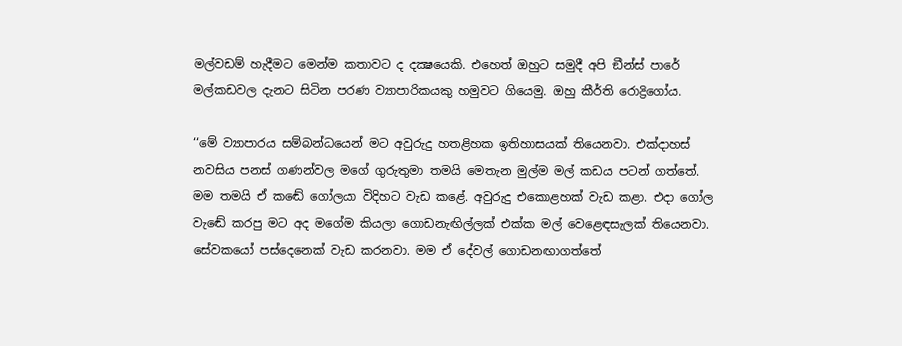මල්වඩම් හැදීමට මෙන්ම කතාවට ද දක්‍ෂයෙකි. එහෙත් ඔහුට සමුදී අපි ඞීන්ස් පාරේ මල්කඩවල දැනට සිටින පරණ ව්‍යාපාරිකයකු හමුවට ගියෙමු. ඔහු කීර්ති රොද්‍රිගෝය.

‘‘මේ ව්‍යාපාරය සම්බන්ධයෙන් මට අවුරුදු හතළිහක ඉතිහාසයක් තියෙනවා. එක්දාහස් නවසිය පනස් ගණන්වල මගේ ගුරුතුමා තමයි මෙතැන මුල්ම මල් කඩය පටන් ගත්තේ. මම තමයි ඒ කඬේ ගෝලයා විදිහට වැඩ කළේ. අවුරුදු එකොළහක් වැඩ කළා. එදා ගෝල වැඬේ කරපු මට අද මගේම කියලා ගොඩනැඟිල්ලක් එක්ක මල් වෙළෙඳසැලක් තියෙනවා. සේවකයෝ පස්දෙනෙක් වැඩ කරනවා. මම ඒ දේවල් ගොඩනඟාගත්තේ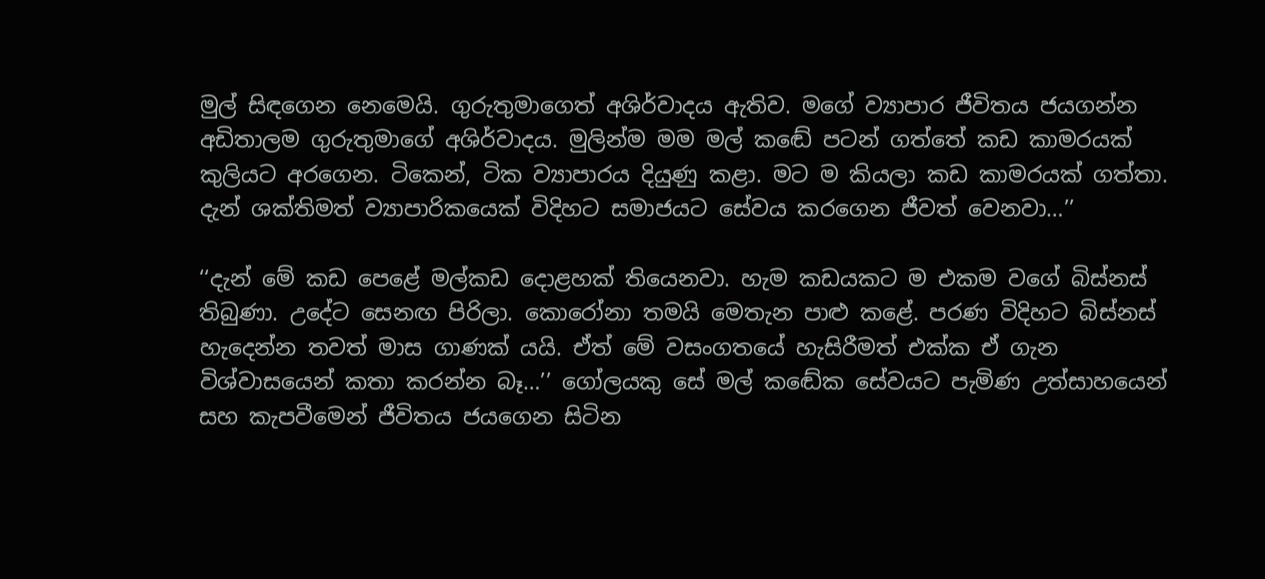මුල් සිඳගෙන නෙමෙයි. ගුරුතුමාගෙත් අශිර්වාදය ඇතිව. මගේ ව්‍යාපාර ජීවිතය ජයගන්න අඩිතාලම ගුරුතුමාගේ අශිර්වාදය. මුලින්ම මම මල් කඬේ පටන් ගත්තේ කඩ කාමරයක් කුලියට අරගෙන. ටිකෙන්, ටික ව්‍යාපාරය දියුණු කළා. මට ම කියලා කඩ කාමරයක් ගත්තා. දැන් ශක්තිමත් ව්‍යාපාරිකයෙක් විදිහට සමාජයට සේවය කරගෙන ජීවත් වෙනවා…’’

‘‘දැන් මේ කඩ පෙළේ මල්කඩ දොළහක් තියෙනවා. හැම කඩයකට ම එකම වගේ බිස්නස් තිබුණා. උදේට සෙනඟ පිරිලා. කොරෝනා තමයි මෙතැන පාළු කළේ. පරණ විදිහට බිස්නස් හැදෙන්න තවත් මාස ගාණක් යයි. ඒත් මේ වසංගතයේ හැසිරීමත් එක්ක ඒ ගැන විශ්වාසයෙන් කතා කරන්න බෑ…’’ ගෝලයකු සේ මල් කඬේක සේවයට පැමිණ උත්සාහයෙන් සහ කැපවීමෙන් ජීවිතය ජයගෙන සිටින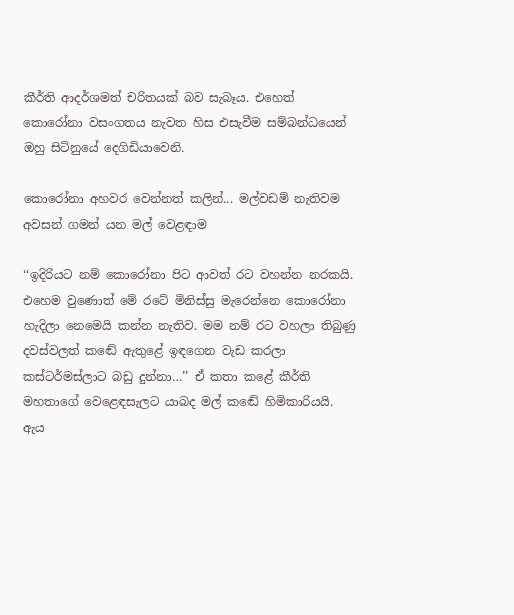කීර්ති ආදර්ශමත් චරිතයක් බව සැබෑය. එහෙත් කොරෝනා වසංගතය නැවත හිස එසැවීම සම්බන්ධයෙන් ඔහු සිටිනුයේ දෙගිඩියාවෙනි.

කොරෝනා අහවර වෙන්නත් කලින්... මල්වඩම් නැතිවම අවසන් ගමන් යන මල් වෙළඳාම

‘‘ඉදිරියට නම් කොරෝනා පිට ආවත් රට වහන්න නරකයි. එහෙම වුණොත් මේ රටේ මිනිස්සු මැරෙන්නෙ කොරෝනා හැදිලා නෙමෙයි කන්න නැතිව. මම නම් රට වහලා තිබුණු දවස්වලත් කඬේ ඇතුළේ ඉඳගෙන වැඩ කරලා කස්ටර්මස්ලාට බඩු දුන්නා…’’ ඒ කතා කළේ කීර්ති මහතාගේ වෙළෙඳසැලට යාබද මල් කඬේ හිමිකාරියයි. ඇය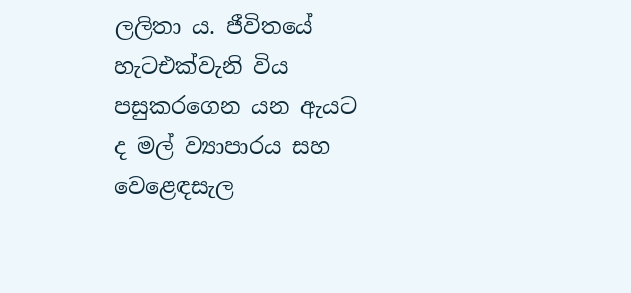ලලිතා ය. ජීවිතයේ හැටඑක්වැනි විය පසුකරගෙන යන ඇයට ද මල් ව්‍යාපාරය සහ වෙළෙඳසැල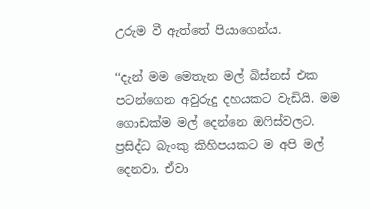උරුම වී ඇත්තේ පියාගෙන්ය.

‘‘දැන් මම මෙතැන මල් බිස්නස් එක පටන්ගෙන අවුරුදු දහයකට වැඩියි. මම ගොඩක්ම මල් දෙන්නෙ ඔෆිස්වලට. ප්‍රසිද්ධ බැංකු කිහිපයකට ම අපි මල් දෙනවා. ඒවා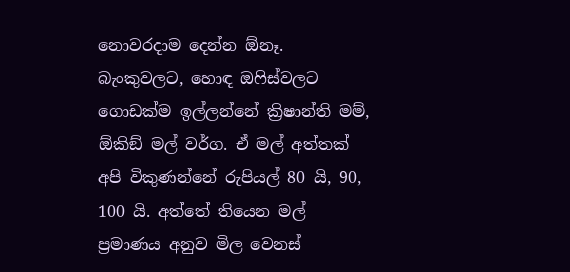නොවරදාම දෙන්න ඕනෑ. බැංකුවලට, හොඳ ඔෆිස්වලට ගොඩක්ම ඉල්ලන්නේ ක්‍රිෂාන්ති මම්, ඕකිඞ් මල් වර්ග. ඒ මල් අත්තක් අපි විකුණන්නේ රුපියල් 80 යි, 90, 100 යි. අත්තේ තියෙන මල් ප්‍රමාණය අනුව මිල වෙනස්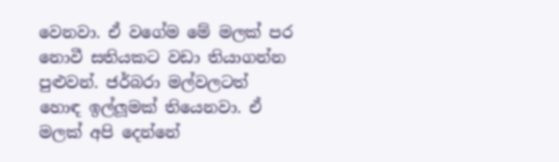වෙනවා. ඒ වගේම මේ මලක් පර නොවී සතියකට වඩා තියාගන්න පුළුවන්. ජර්බරා මල්වලටත් හොඳ ඉල්ලූමක් තියෙනවා. ඒ මලක් අපි දෙන්නේ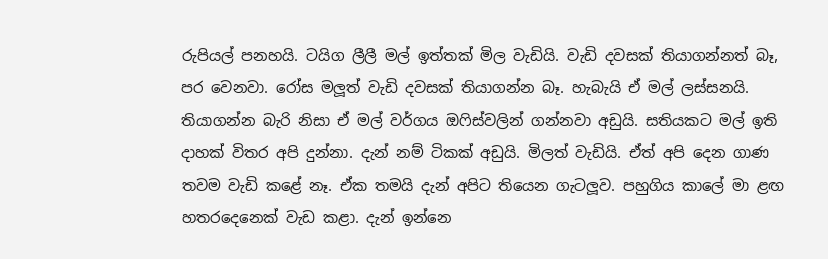රුපියල් පනහයි. ටයිග ලීලී මල් ඉත්තක් මිල වැඩියි. වැඩි දවසක් තියාගන්නත් බෑ, පර වෙනවා. රෝස මලූත් වැඩි දවසක් තියාගන්න බෑ. හැබැයි ඒ මල් ලස්සනයි. තියාගන්න බැරි නිසා ඒ මල් වර්ගය ඔෆිස්වලින් ගන්නවා අඩුයි. සතියකට මල් ඉති දාහක් විතර අපි දුන්නා. දැන් නම් ටිකක් අඩුයි. මිලත් වැඩියි. ඒත් අපි දෙන ගාණ තවම වැඩි කළේ නෑ. ඒක තමයි දැන් අපිට තියෙන ගැටලූව. පහුගිය කාලේ මා ළඟ හතරදෙනෙක් වැඩ කළා. දැන් ඉන්නෙ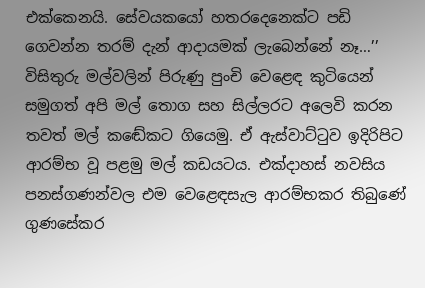එක්කෙනයි. සේවයකයෝ හතරදෙනෙක්ට පඩි ගෙවන්න තරම් දැන් ආදායමක් ලැබෙන්නේ නෑ…’’ විසිතුරු මල්වලින් පිරුණු පුංචි වෙළෙඳ කුටියෙන් සමුගත් අපි මල් තොග සහ සිල්ලරට අලෙවි කරන තවත් මල් කඬේකට ගියෙමු. ඒ ඇස්වාට්ටුව ඉදිරිපිට ආරම්භ වූ පළමු මල් කඩයටය. එක්දාහස් නවසිය පනස්ගණන්වල එම වෙළෙඳසැල ආරම්භකර තිබුණේ ගුණසේකර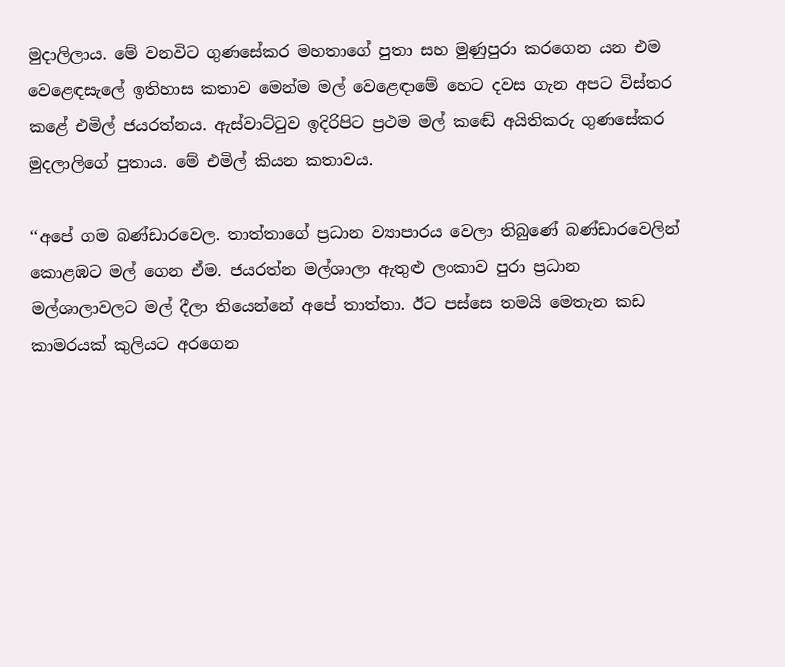මුදාලිලාය. මේ වනවිට ගුණසේකර මහතාගේ පුතා සහ මුණුපුරා කරගෙන යන එම වෙළෙඳසැලේ ඉතිහාස කතාව මෙන්ම මල් වෙළෙඳාමේ හෙට දවස ගැන අපට විස්තර කළේ එමිල් ජයරත්නය. ඇස්වාට්ටුව ඉදිරිපිට ප්‍රථම මල් කඬේ අයිතිකරු ගුණසේකර මුදලාලිගේ පුතාය. මේ එමිල් කියන කතාවය.

‘‘අපේ ගම බණ්ඩාරවෙල. තාත්තාගේ ප්‍රධාන ව්‍යාපාරය වෙලා තිබුණේ බණ්ඩාරවෙලින් කොළඹට මල් ගෙන ඒම. ජයරත්න මල්ශාලා ඇතුළු ලංකාව පුරා ප්‍රධාන මල්ශාලාවලට මල් දීලා තියෙන්නේ අපේ තාත්තා. ඊට පස්සෙ තමයි මෙතැන කඩ කාමරයක් කුලියට අරගෙන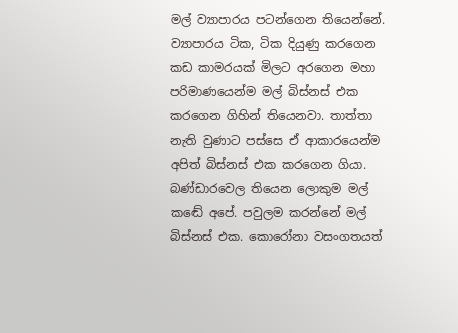මල් ව්‍යාපාරය පටන්ගෙන තියෙන්නේ. ව්‍යාපාරය ටික, ටික දියුණු කරගෙන කඩ කාමරයක් මිලට අරගෙන මහා පරිමාණයෙන්ම මල් බිස්නස් එක කරගෙන ගිහින් තියෙනවා. තාත්තා නැති වුණාට පස්සෙ ඒ ආකාරයෙන්ම අපිත් බිස්නස් එක කරගෙන ගියා. බණ්ඩාරවෙල තියෙන ලොකුම මල් කඬේ අපේ. පවුලම කරන්නේ මල් බිස්නස් එක. කොරෝනා වසංගතයත්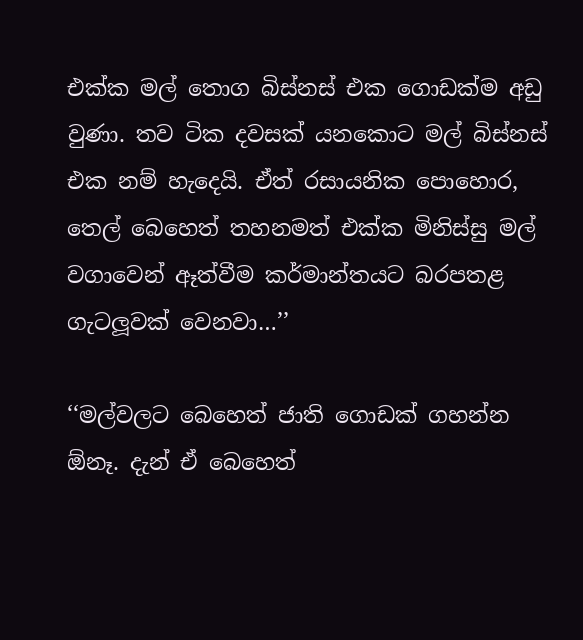එක්ක මල් තොග බිස්නස් එක ගොඩක්ම අඩු වුණා. තව ටික දවසක් යනකොට මල් බිස්නස් එක නම් හැදෙයි. ඒත් රසායනික පොහොර, තෙල් බෙහෙත් තහනමත් එක්ක මිනිස්සු මල් වගාවෙන් ඈත්වීම කර්මාන්තයට බරපතළ ගැටලූවක් වෙනවා…’’

‘‘මල්වලට බෙහෙත් ජාති ගොඩක් ගහන්න ඕනෑ. දැන් ඒ බෙහෙත්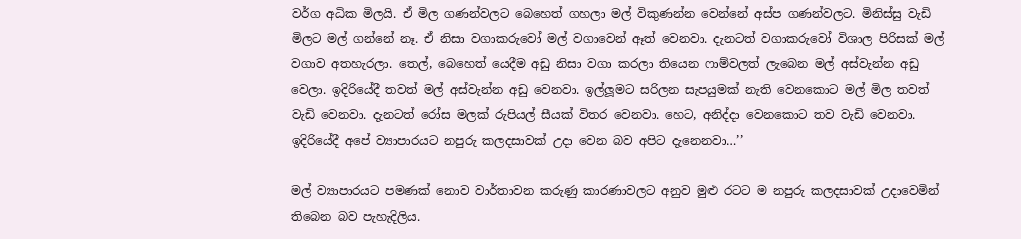වර්ග අධික මිලයි. ඒ මිල ගණන්වලට බෙහෙත් ගහලා මල් විකුණන්න වෙන්නේ අස්ප ගණන්වලට. මිනිස්සු වැඩි මිලට මල් ගන්නේ නෑ. ඒ නිසා වගාකරුවෝ මල් වගාවෙන් ඈත් වෙනවා. දැනටත් වගාකරුවෝ විශාල පිරිසක් මල් වගාව අතහැරලා. තෙල්, බෙහෙත් යෙදීම අඩු නිසා වගා කරලා තියෙන ෆාම්වලත් ලැබෙන මල් අස්වැන්න අඩු වෙලා. ඉදිරියේදී තවත් මල් අස්වැන්න අඩු වෙනවා. ඉල්ලූමට සරිලන සැපයුමක් නැති වෙනකොට මල් මිල තවත් වැඩි වෙනවා. දැනටත් රෝස මලක් රුපියල් සීයක් විතර වෙනවා. හෙට, අනිද්දා වෙනකොට තව වැඩි වෙනවා. ඉදිරියේදී අපේ ව්‍යාපාරයට නපුරු කලදසාවක් උදා වෙන බව අපිට දැනෙනවා…’’

මල් ව්‍යාපාරයට පමණක් නොව වාර්තාවන කරුණු කාරණාවලට අනුව මුළු රටට ම නපුරු කලදසාවක් උදාවෙමින් තිබෙන බව පැහැදිලිය.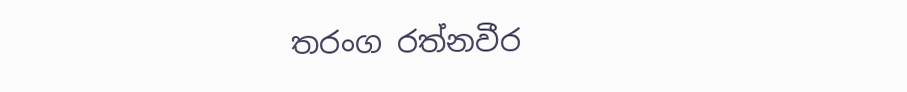තරංග රත්නවීර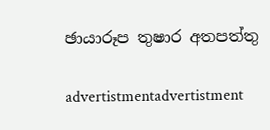ඡායාරූප තුෂාර අතපත්තු

advertistmentadvertistment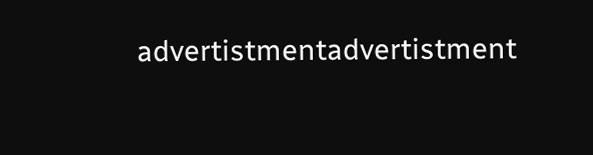advertistmentadvertistment